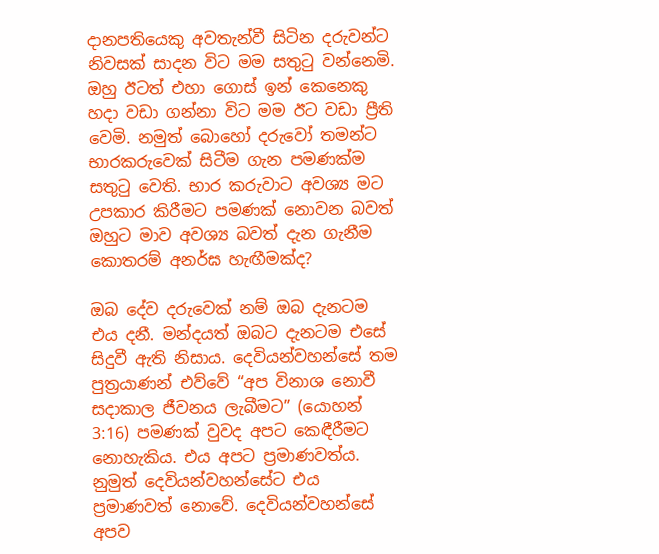දානපතියෙකු අවතැන්වී සිටින දරුවන්ට නිවසක් සාදන විට මම සතුටු වන්නෙමි. ඔහු ඊටත් එහා ගොස් ඉන් කෙනෙකු හදා වඩා ගන්නා විට මම ඊට වඩා ප්‍රීති වෙමි. නමුත් බොහෝ දරුවෝ තමන්ට භාරකරුවෙක් සිටීම ගැන පමණක්ම සතුටු වෙති. භාර කරුවාට අවශ්‍ය මට උපකාර කිරීමට පමණක් නොවන බවත් ඔහුට මාව අවශ්‍ය බවත් දැන ගැනීම කොතරම් අනර්ඝ හැඟීමක්ද?

ඔබ දේව දරුවෙක් නම් ඔබ දැනටම එය දනී. මන්දයත් ඔබට දැනටම එසේ සිදුවී ඇති නිසාය. දෙවියන්වහන්සේ තම පුත්‍රයාණන් එව්වේ “අප විනාශ නොවී සදාකාල ජීවනය ලැබීමට” (යොහන් 3:16) පමණක් වුවද අපට කෙඳීරීමට නොහැකිය. එය අපට ප්‍රමාණවත්ය. නුමුත් දෙවියන්වහන්සේට එය ප්‍රමාණවත් නොවේ. දෙවියන්වහන්සේ අපව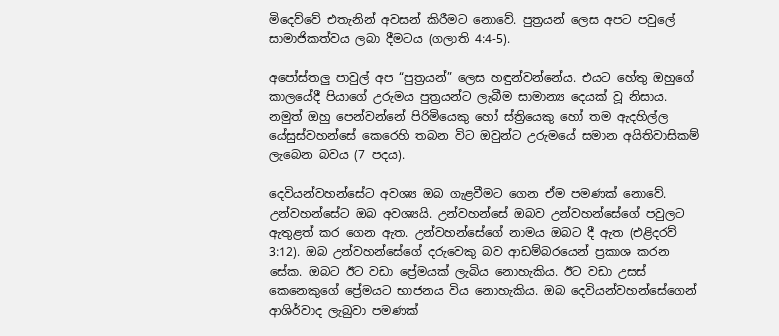මිදෙව්වේ එතැනින් අවසන් කිරීමට නොවේ. පුත්‍රයන් ලෙස අපට පවුලේ සාමාජිකත්වය ලබා දීමටය (ගලාති 4:4-5).

අපෝස්තලු පාවුල් අප “පුත්‍රයන්” ලෙස හඳුන්වන්නේය. එයට හේතු ඔහුගේ කාලයේදී පියාගේ උරුමය පුත්‍රයන්ට ලැබීම සාමාන්‍ය දෙයක් වූ නිසාය. නමුත් ඔහු පෙන්වන්නේ පිරිමියෙකු හෝ ස්ත්‍රියෙකු හෝ තම ඇදහිල්ල යේසුස්වහන්සේ කෙරෙහි තබන විට ඔවුන්ට උරුමයේ සමාන අයිතිවාසිකම් ලැබෙන බවය (7 පදය).

දෙවියන්වහන්සේට අවශ්‍ය ඔබ ගැළවීමට ගෙන ඒම පමණක් නොවේ. උන්වහන්සේට ඔබ අවශ්‍යයි. උන්වහන්සේ ඔබව උන්වහන්සේගේ පවුලට ඇතුළත් කර ගෙන ඇත. උන්වහන්සේගේ නාමය ඔබට දී ඇත (එළිදරව් 3:12). ඔබ උන්වහන්සේගේ දරුවෙකු බව ආඩම්බරයෙන් ප්‍රකාශ කරන සේක. ඔබට ඊට වඩා ප්‍රේමයක් ලැබිය නොහැකිය. ඊට වඩා උසස් කෙනෙකුගේ ප්‍රේමයට භාජනය විය නොහැකිය. ඔබ දෙවියන්වහන්සේගෙන් ආශිර්වාද ලැබුවා පමණක්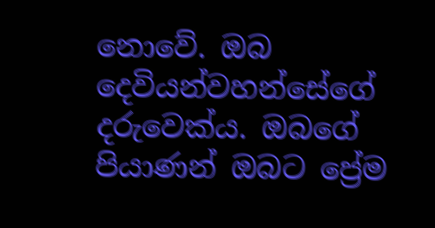නොවේ. ඔබ දෙවියන්වහන්සේගේ දරුවෙක්ය. ඔබගේ පියාණන් ඔබට ප්‍රේම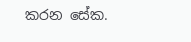කරන සේක.